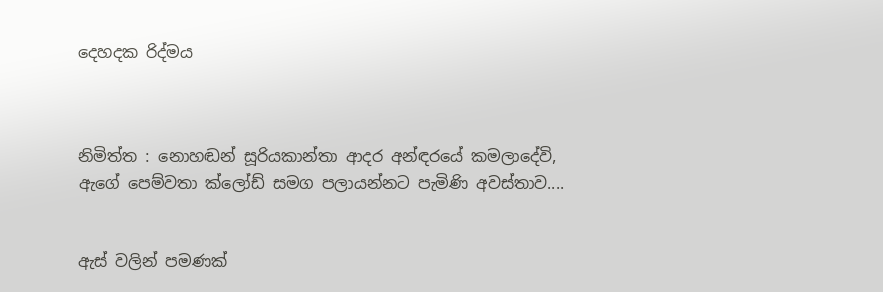දෙහදක රිද්මය



නිමිත්ත : නොහඬන් සූරියකාන්තා ආදර අන්ඳරයේ කමලාදේවි, ඇගේ පෙම්වතා ක්ලෝඩ් සමග පලායන්නට පැමිණි අවස්තාව....


ඇස් වලින් පමණක්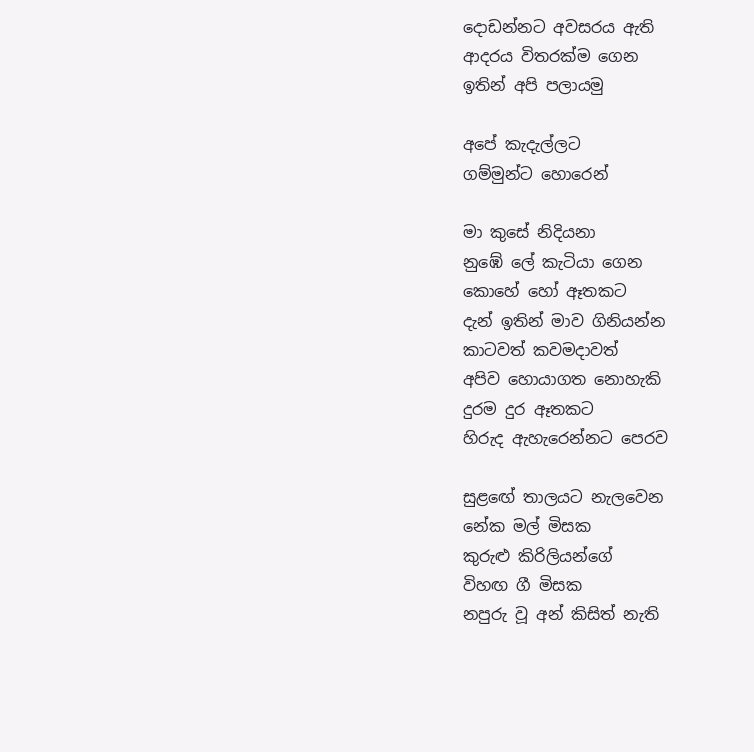දොඩන්නට අවසරය ඇති
ආදරය විතරක්ම ගෙන
ඉතින් අපි පලායමු

අපේ කැදැල්ලට
ගම්මුන්ට හොරෙන්

මා කුසේ නිදියනා
නුඹේ ලේ කැටියා ගෙන
කොහේ හෝ ඈතකට
දැන් ඉතින් මාව ගිනියන්න
කාටවත් කවමදාවත්
අපිව හොයාගත නොහැකි
දුරම දුර ඈතකට
හිරුද ඇහැරෙන්නට පෙරව

සුළඟේ තාලයට නැලවෙන
නේක මල් මිසක
කුරුළු කිරිලියන්ගේ
විහඟ ගී මිසක
නපුරු වූ අන් කිසිත් නැති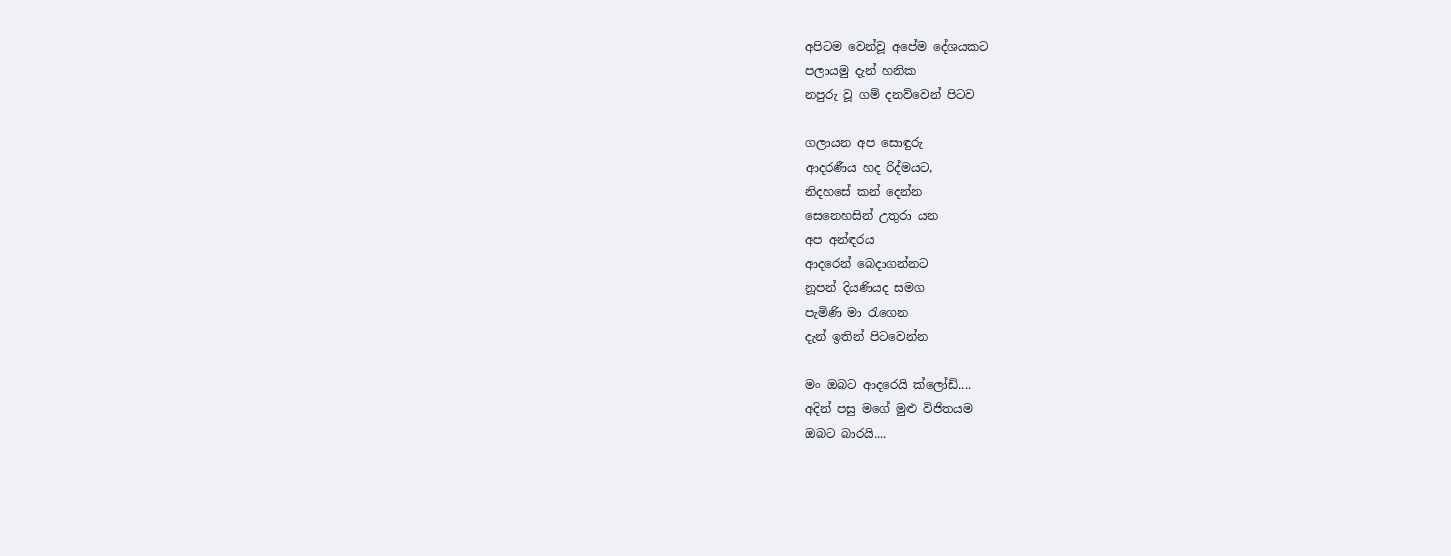අපිටම වෙන්වූ අපේම දේශයකට
පලායමු දැන් හනික
නපුරු වූ ගම් දනව්වෙන් පිටව

ගලායන අප සොඳුරු
ආදරණීය හද රිද්මයට,
නිදහසේ කන් දෙන්න
සෙනෙහසින් උතුරා යන
අප අන්ඳරය
ආදරෙන් බෙදාගන්නට
නූපන් දියණියද සමග
පැමිණි මා රැගෙන
දැන් ඉතින් පිටවෙන්න

මං ඔබට ආදරෙයි ක්ලෝඩ්....
අදින් පසු මගේ මුළු විජිතයම
ඔබට බාරයි....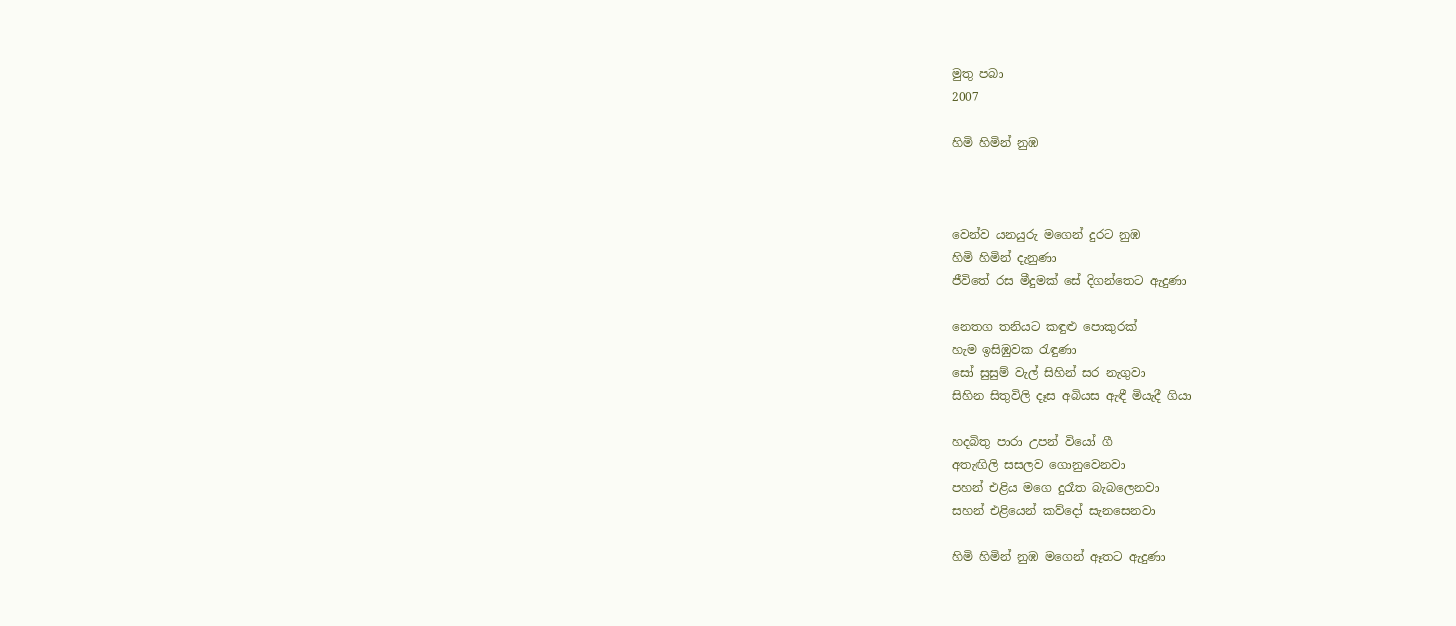මුතු පබා
2007

හිමි හිමින් නුඹ



වෙන්ව යනයුරු මගෙන් දුරට නුඹ
හිමි හිමින් දැනුණා
ජීවිතේ රස මීදුමක් සේ දිගන්තෙට ඇදුණා

නෙතග තනියට කඳුළු පොකුරක්
හැම ඉසිඹුවක රැඳුණා
සෝ සුසුම් වැල් සිහින් සර නැගුවා
සිහින සිතුවිලි දෑස අබියස ඇඳී මියැදී ගියා

හදබිතු පාරා උපන් වියෝ ගී
අතැඟිලි සසලව ගොනුවෙනවා
පහන් එළිය මගෙ දුරෑත බැබලෙනවා
සහන් එළියෙන් කව්දෝ සැනසෙනවා

හිමි හිමින් නුඹ මගෙන් ඈතට ඇදුණා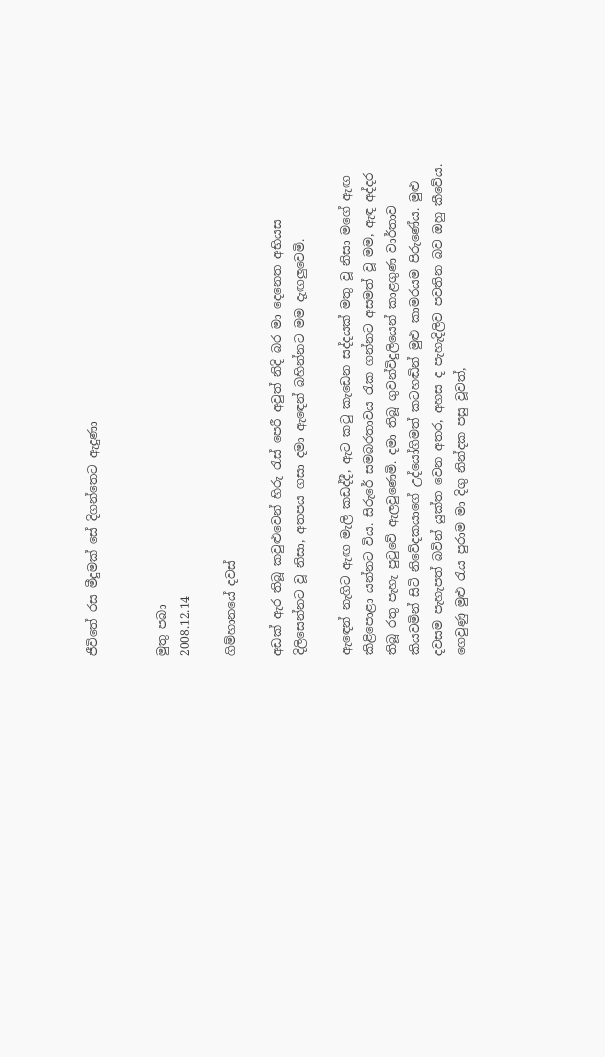ජීවිතේ රස මීදුමක් සේ දිගන්තෙට ඇදුණා


මුතු පබා
2008.12.14

ගිම්හානයේ දවස්

අඩක් ඇර තිබූ කවුළුවෙන් හිරු රැස් පෙරී අවුත් නිදි බර මා දෙනෙත අභියස දිලිසෙන්නට වූ නිසා, අතපය ගසා දමා ඇඳෙන් බහින්නට මම දැඟලුවෙමි.

ඇඳෙන් නැගිට ඇඟ මැලි කඩද්දී, ඇට කටු කැඩෙන සද්දයක් මතු වූ නිසා මගේ ඇඟ කිළිපොළා යන්නට විය. සිරුරේ සමබරතාවය රැක ගන්නට අසමත් වූ මම, ඇඳ අද්දර තිබූ රතු පැහැ පුටුවේ ඇලවුණෙමි. දමා තිබූ ගුවන්විදුලියෙන් කාළගුණ වාර්තාව කියවමින් සිටි නිවේදකයාගේ උද්යෝගිමත් කටහඬින් මුළු කාමරයම පිරුණේය. මුළු දවසම පැහැපත් බවින් යුක්ත වෙන අතර, අහස ද පැහැදිලිව පවතින බව ඔහු කීවේය. ගෙවුණු මුළු රැය පුරාම මා දිගු නින්දක පසු වූවත්,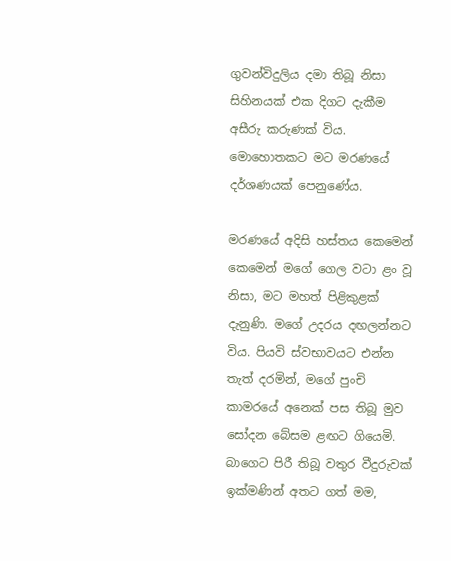ගුවන්විදුලිය දමා තිබූ නිසා සිහිනයක් එක දිගට දැකීම අසීරු කරුණක් විය. මොහොතකට මට මරණයේ දර්ශණයක් පෙනුණේය.

මරණයේ අදිසි හස්තය කෙමෙන් කෙමෙන් මගේ ගෙල වටා ළං වූ නිසා, මට මහත් පිළිකුළක් දැනුණි. මගේ උදරය දඟලන්නට විය. පියවි ස්වභාවයට එන්න තැත් දරමින්, මගේ පුංචි කාමරයේ අනෙක් පස තිබූ මුව සෝදන බේසම ළඟට ගියෙමි. බාගෙට පිරී තිබූ වතුර වීදුරුවක් ඉක්මණින් අතට ගත් මම,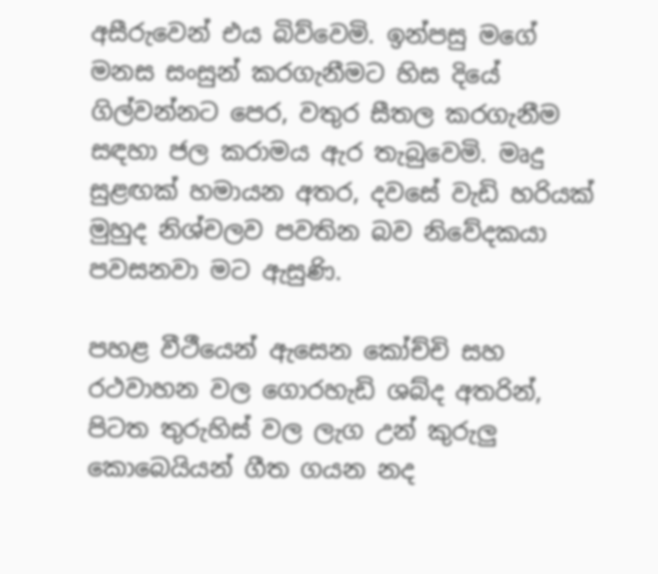අසීරුවෙන් එය බිව්වෙමි. ඉන්පසු මගේ මනස සංසුන් කරගැනීමට හිස දියේ ගිල්වන්නට පෙර, වතුර සීතල කරගැනීම සඳහා ජල කරාමය ඇර තැබුවෙමි. මෘදු සුළඟක් හමායන අතර, දවසේ වැඩි හරියක් මුහුද නිශ්චලව පවතින බව නිවේදකයා පවසනවා මට ඇසුණි.

පහළ වීථීයෙන් ඇසෙන කෝච්චි සහ රථවාහන වල ගොරහැඩි ශබ්ද අතරින්, පිටත තුරුහිස් වල ලැග උන් කුරුලු කොබෙයියන් ගීත ගයන නද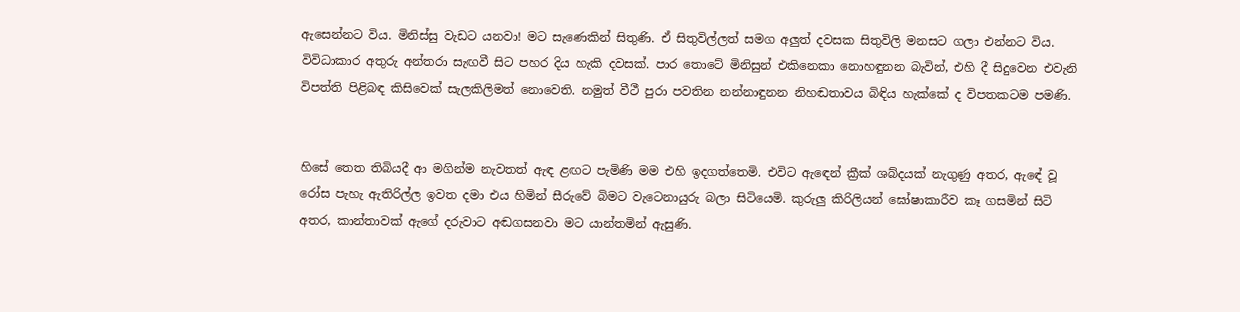ඇසෙන්නට විය. මිනිස්සු වැඩට යනවා! මට සැණෙකින් සිතුණි. ඒ සිතුවිල්ලත් සමග අලුත් දවසක සිතුවිලි මනසට ගලා එන්නට විය. විවිධාකාර අතුරු අන්තරා සැඟවී සිට පහර දිය හැකි දවසක්. පාර තොටේ මිනිසුන් එකිනෙකා නොහඳුනන බැවින්, එහි දී සිදුවෙන එවැනි විපත්ති පිළිබඳ කිසිවෙක් සැලකිලිමත් නොවෙති. නමුත් වීථී පුරා පවතින නන්නාඳුනන නිහඬතාවය බිඳිය හැක්කේ ද විපතකටම පමණි.


හිසේ තෙත තිබියදී ආ මගින්ම නැවතත් ඇඳ ළඟට පැමිණි මම එහි ඉදගත්තෙමි. එවිට ඇඳෙන් ක්‍රීක් ශබ්දයක් නැගුණු අතර, ඇඳේ වූ රෝස පැහැ ඇතිරිල්ල ඉවත දමා එය හිමින් සීරුවේ බිමට වැටෙනායුරු බලා සිටියෙමි. කුරුලු කිරිලියන් ඝෝෂාකාරීව කෑ ගසමින් සිටි අතර, කාන්තාවක් ඇගේ දරුවාට අඬගසනවා මට යාන්තමින් ඇසුණි.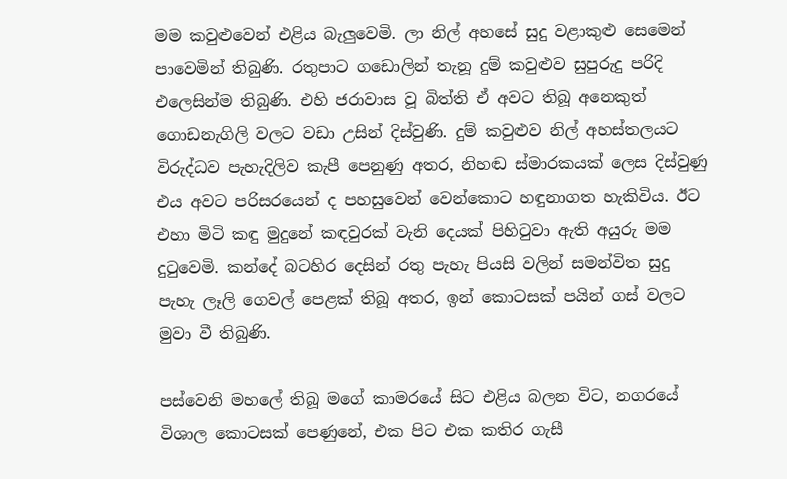මම කවුළුවෙන් එළිය බැලුවෙමි. ලා නිල් අහසේ සුදු වළාකුළු සෙමෙන් පාවෙමින් තිබුණි. රතුපාට ගඩොලින් තැනූ දුම් කවුළුව සුපුරුදු පරිදි එලෙසින්ම තිබුණි. එහි ජරාවාස වූ බිත්ති ඒ අවට තිබූ අනෙකුත් ගොඩනැගිලි වලට වඩා උසින් දිස්වුණි. දුම් කවුළුව නිල් අහස්තලයට විරුද්ධව පැහැදිලිව කැපී පෙනුණු අතර, නිහඬ ස්මාරකයක් ලෙස දිස්වුණු එය අවට පරිසරයෙන් ද පහසුවෙන් වෙන්කොට හඳුනාගත හැකිවිය. ඊට එහා මිටි කඳු මුදුනේ කඳවුරක් වැනි දෙයක් පිහිටුවා ඇති අයුරු මම දුටුවෙමි. කන්දේ බටහිර දෙසින් රතු පැහැ පියසි වලින් සමන්විත සුදු පැහැ ලෑලි ගෙවල් පෙළක් තිබූ අතර, ඉන් කොටසක් පයින් ගස් වලට මුවා වී තිබුණි.

පස්වෙනි මහලේ තිබූ මගේ කාමරයේ සිට එළිය බලන විට, නගරයේ විශාල කොටසක් පෙණුනේ, එක පිට එක කතිර ගැසී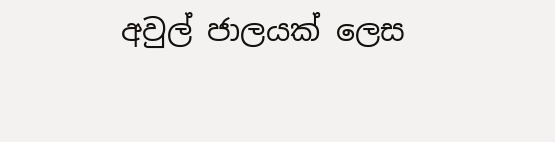අවුල් ජාලයක් ලෙස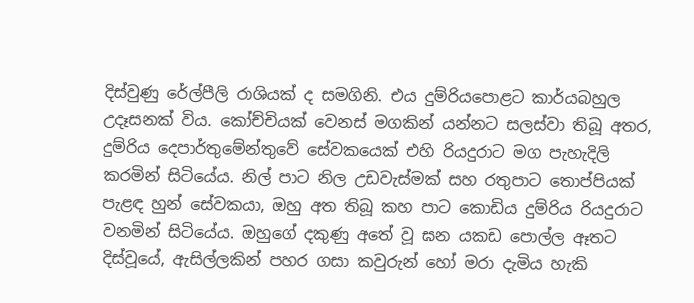දිස්වුණු රේල්පීලි රාශියක් ද සමගිනි. එය දුම්රියපොළට කාර්යබහුල උදෑසනක් විය. කෝච්චියක් වෙනස් මගකින් යන්නට සලස්වා තිබූ අතර, දුම්රිය දෙපාර්තුමේන්තුවේ සේවකයෙක් එහි රියදුරාට මග පැහැදිලි කරමින් සිටියේය. නිල් පාට නිල උඩවැස්මක් සහ රතුපාට තොප්පියක් පැළඳ හුන් සේවකයා, ඔහු අත තිබූ කහ පාට කොඩිය දුම්රිය රියදුරාට වනමින් සිටියේය. ඔහුගේ දකුණු අතේ වූ ඝන යකඩ පොල්ල ඈතට දිස්වූයේ, ඇසිල්ලකින් පහර ගසා කවුරුන් හෝ මරා දැමිය හැකි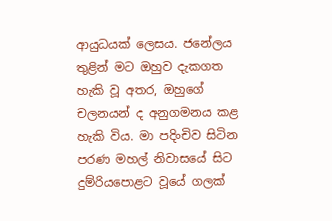ආයුධයක් ලෙසය. ජනේලය තුළින් මට ඔහුව දැකගත හැකි වූ අතර, ඔහුගේ චලනයන් ද අනුගමනය කළ හැකි විය. මා පදිංචිව සිටින පරණ මහල් නිවාසයේ සිට දුම්රියපොළට වූයේ ගලක්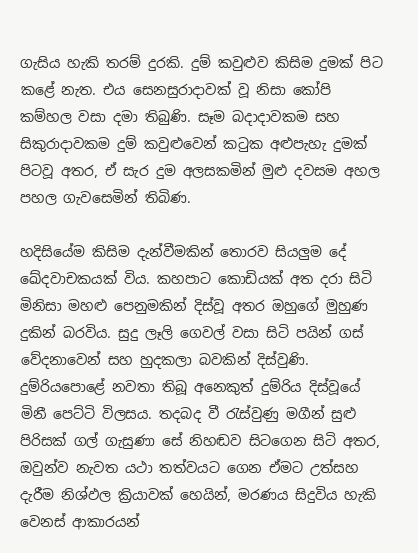ගැසිය හැකි තරම් දුරකි. දුම් කවුළුව කිසිම දුමක් පිට කළේ නැත. එය සෙනසුරාදාවක් වූ නිසා කෝපි කම්හල වසා දමා තිබුණි. සෑම බදාදාවකම සහ සිකුරාදාවකම දුම් කවුළුවෙන් කටුක අළුපැහැ දුමක් පිටවූ අතර, ඒ සැර දුම අලසකමින් මුළු දවසම අහල පහල ගැවසෙමින් තිබිණ.

හදිසියේම කිසිම දැන්වීමකින් තොරව සියලුම දේ ඛේදවාචකයක් විය. කහපාට කොඩියක් අත දරා සිටි මිනිසා මහළු පෙනුමකින් දිස්වූ අතර ඔහුගේ මුහුණ දුකින් බරවිය. සුදු ලෑලි ගෙවල් වසා සිටි පයින් ගස් වේදනාවෙන් සහ හුදකලා බවකින් දිස්වුණි. දුම්රියපොළේ නවතා තිබූ අනෙකුත් දුම්රිය දිස්වූයේ මිනී පෙට්ටි විලසය. තදබද වී රැස්වුණු මගීන් සුළු පිරිසක් ගල් ගැසුණා සේ නිහඬව සිටගෙන සිටි අතර, ඔවුන්ව නැවත යථා තත්වයට ගෙන ඒමට උත්සහ දැරීම නිශ්ඵල ක්‍රියාවක් හෙයින්, මරණය සිදුවිය හැකි වෙනස් ආකාරයන්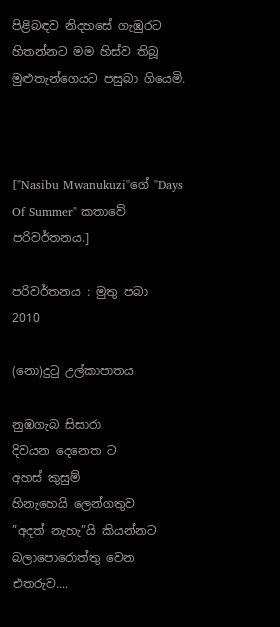පිළිබඳව නිදහසේ ගැඹුරට හිතන්නට මම හිස්ව තිබූ මුළුතැන්ගෙයට පසුබා ගියෙමි.



["Nasibu Mwanukuzi"ගේ "Days Of Summer" කතාවේ පරිවර්තනය.]

පරිවර්තනය : මුතු පබා
2010

(නො)දුටු උල්කාපාතය

නුඹගැබ සිසාරා
දිවයන දෙනෙත ට
අහස් කුසුම්
හිනැහෙයි ලෙන්ගතුව
”අදත් නැහැ”යි කියන්නට
බලාපොරොත්තු වෙන
එතරුව....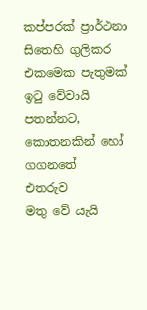කප්පරක් ප්‍රාර්ථනා
සිතෙහි ගුලිකර
එකමෙක පැතුමක්
ඉටු වේවායි පතන්නට,
කොතනකින් හෝ ගගනතේ
එතරුව
මතු වේ යැයි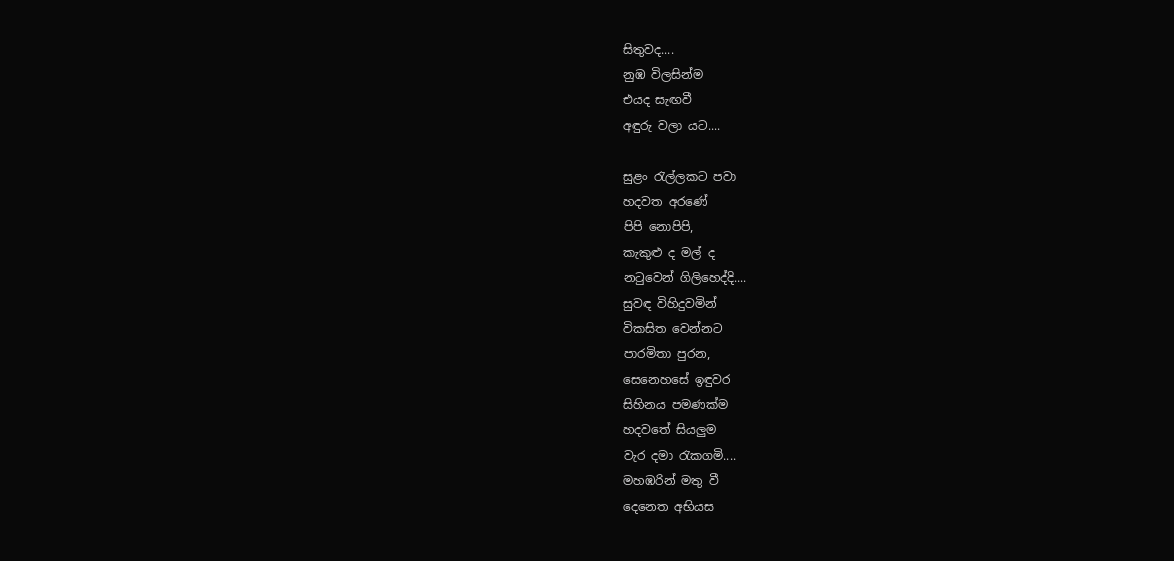සිතුවද....
නුඹ විලසින්ම
එයද සැඟවී
අඳුරු වලා යට....

සුළං රැල්ලකට පවා
හදවත අරණේ
පිපි නොපිපි,
කැකුළු ද මල් ද
නටුවෙන් ගිලිහෙද්දි....
සුවඳ විහිදුවමින්
විකසිත වෙන්නට
පාරමිතා පුරන,
සෙනෙහසේ ඉඳුවර
සිහිනය පමණක්ම
හදවතේ සියලුම
වැර දමා රැකගමි....
මහඹරින් මතු වී
දෙනෙත අභියස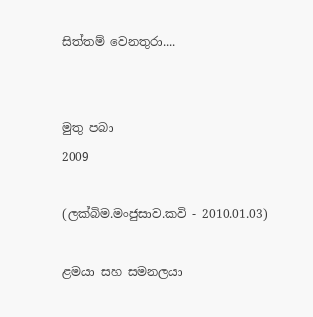සිත්තම් වෙනතුරා....


මුතු පබා
2009

(ලක්බිම.මංජුසාව.කවි - 2010.01.03)

ළමයා සහ සමනලයා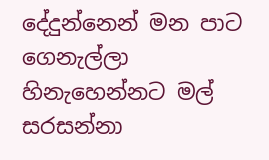දේදුන්නෙන් මන පාට ගෙනැල්ලා
හිනැහෙන්නට මල් සරසන්නා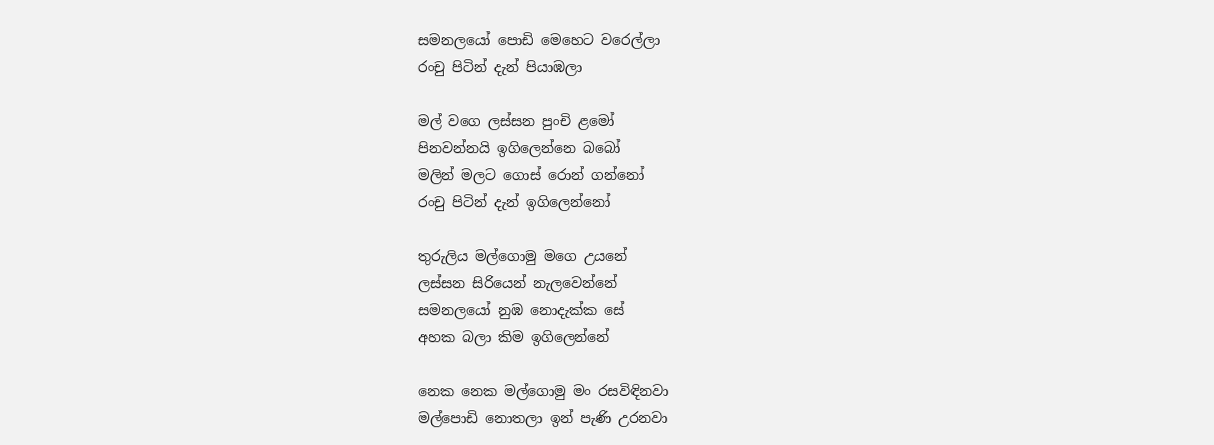සමනලයෝ පොඩි මෙහෙට වරෙල්ලා
රංචු පිටින් දැන් පියාඹලා

මල් වගෙ ලස්සන පුංචි ළමෝ
පිනවන්නයි ඉගිලෙන්නෙ බබෝ
මලින් මලට ගොස් රොන් ගන්නෝ
රංචු පිටින් දැන් ඉගිලෙන්නෝ

තුරුලිය මල්ගොමු මගෙ උයනේ
ලස්සන සිරියෙන් නැලවෙන්නේ
සමනලයෝ නුඹ නොදැක්ක සේ
අහක බලා කිම ඉගිලෙන්නේ

නෙක නෙක මල්ගොමු මං රසවිඳිනවා
මල්පොඩි නොතලා ඉන් පැණි උරනවා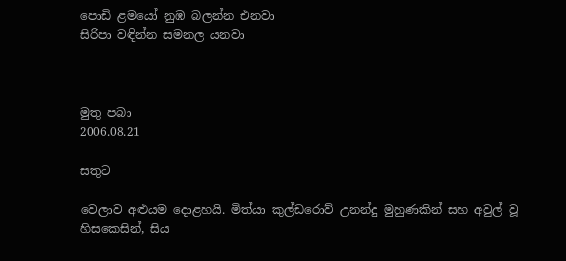පොඩි ළමයෝ නුඹ බලන්න එනවා
සිරිපා වඳින්න සමනල යනවා



මුතු පබා
2006.08.21

සතුට

වෙලාව අළුයම දොළහයි. මිත්යා කුල්ඩරොව් උනන්දු මුහුණකින් සහ අවුල් වූ හිසකෙසින්, සිය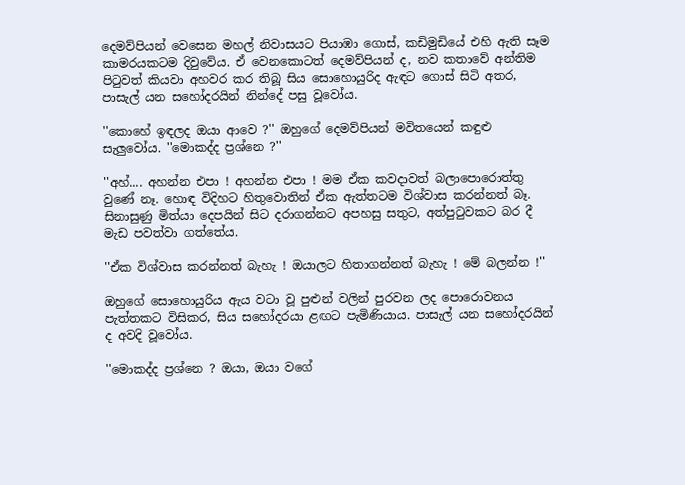දෙමව්පියන් වෙසෙන මහල් නිවාසයට පියාඹා ගොස්, කඩිමුඩියේ එහි ඇති සෑම කාමරයකටම දිවුවේය. ඒ වෙනකොටත් දෙමව්පියන් ද, නව කතාවේ අන්තිම පිටුවත් කියවා අහවර කර තිබූ සිය සොහොයුරිද ඇඳට ගොස් සිටි අතර, පාසැල් යන සහෝදරයින් නින්දේ පසු වූවෝය.

''කොහේ ඉඳලද ඔයා ආවෙ ?'' ඔහුගේ දෙමව්පියන් මවිතයෙන් කඳුළු සැලුවෝය. ''මොකද්ද ප්‍රශ්නෙ ?''

''අහ්.... අහන්න එපා ! අහන්න එපා ! මම ඒක කවදාවත් බලාපොරොත්තු වුණේ නෑ. හොඳ විදිහට හිතුවොතින් ඒක ඇත්තටම විශ්වාස කරන්නත් බෑ. සිනාසුණු මිත්යා දෙපයින් සිට දරාගන්නට අපහසු සතුට, අත්පුටුවකට බර දී මැඩ පවත්වා ගත්තේය.

''ඒක විශ්වාස කරන්නත් බැහැ ! ඔයාලට හිතාගන්නත් බැහැ ! මේ බලන්න !''

ඔහුගේ සොහොයුරිය ඇය වටා වූ පුළුන් වලින් පුරවන ලද පොරොවනය පැත්තකට විසිකර, සිය සහෝදරයා ළඟට පැමිණියාය. පාසැල් යන සහෝදරයින් ද අවදි වූවෝය.

''මොකද්ද ප්‍රශ්නෙ ? ඔයා, ඔයා වගේ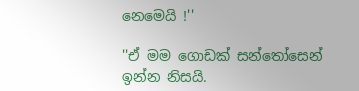නෙමෙයි !''

''ඒ මම ගොඩක් සන්තෝසෙන් ඉන්න නිසයි.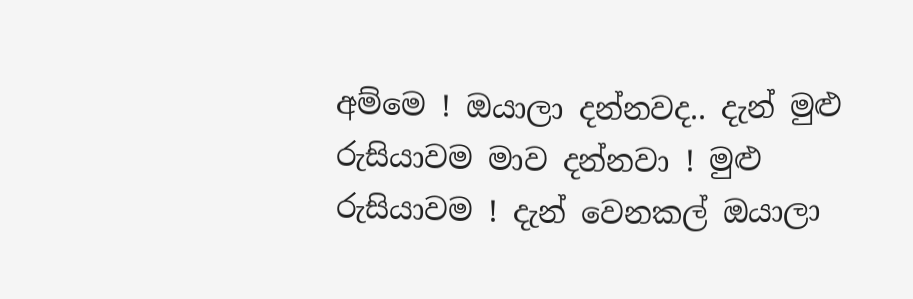අම්මෙ ! ඔයාලා දන්නවද.. දැන් මුළු රුසියාවම මාව දන්නවා ! මුළු රුසියාවම ! දැන් වෙනකල් ඔයාලා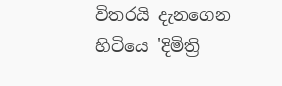විතරයි දැනගෙන හිටියෙ 'දිමිත්‍රි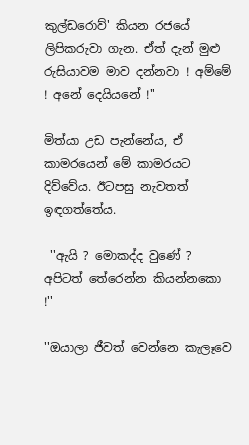කුල්ඩරොව්' කියන රජයේ ලිපිකරුවා ගැන. ඒත් දැන් මුළු රුසියාවම මාව දන්නවා ! අම්මේ ! අනේ දෙයියනේ !''

මිත්යා උඩ පැන්නේය, ඒ කාමරයෙන් මේ කාමරයට දිව්වේය. ඊටපසු නැවතත් ඉඳගත්තේය.

 ''ඇයි ? මොකද්ද වුණේ ? අපිටත් තේරෙන්න කියන්නකො !''

''ඔයාලා ජීවත් වෙන්නෙ කැලෑවෙ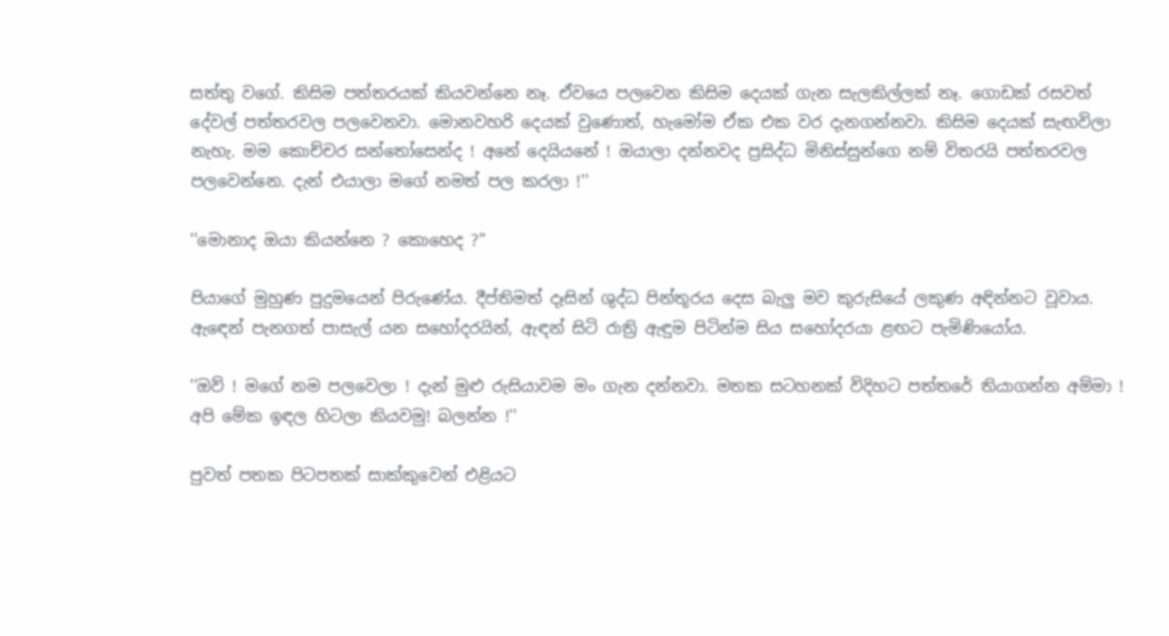සත්තු වගේ. කිසිම පත්තරයක් කියවන්නෙ නෑ. ඒවයෙ පලවෙන කිසිම දෙයක් ගැන සැලකිල්ලක් නෑ. ගොඩක් රසවත් දේවල් පත්තරවල පලවෙනවා. මොනවහරි දෙයක් වුණොත්, හැමෝම ඒක එක වර දැනගන්නවා. කිසිම දෙයක් සැඟවිලා නැහැ. මම කොච්චර සන්තෝසෙන්ද ! අනේ දෙයියනේ ! ඔයාලා දන්නවද ප්‍රසිද්ධ මිනිස්සුන්ගෙ නම් විතරයි පත්තරවල පලවෙන්නෙ. දැන් එයාලා මගේ නමත් පල කරලා !''

''මොනාද ඔයා කියන්නෙ ? කොහෙද ?''

පියාගේ මුහුණ පුදුමයෙන් පිරුණේය. දීප්තිමත් දෑසින් ශුද්ධ පින්තූරය දෙස බැලු මව කුරුසියේ ලකුණ අඳින්නට වූවාය. ඇඳෙන් පැනගත් පාසැල් යන සහෝදරයින්, ඇඳන් සිටි රාත්‍රි ඇඳුම පිටින්ම සිය සහෝදරයා ළඟට පැමිණියෝය.

''ඔව් ! මගේ නම පලවෙලා ! දැන් මුළු රුසියාවම මං ගැන දන්නවා. මතක සටහනක් විදිහට පත්තරේ තියාගන්න අම්මා ! අපි මේක ඉඳල හිටලා කියවමු! බලන්න !''

පුවත් පතක පිටපතක් සාක්කුවෙන් එළියට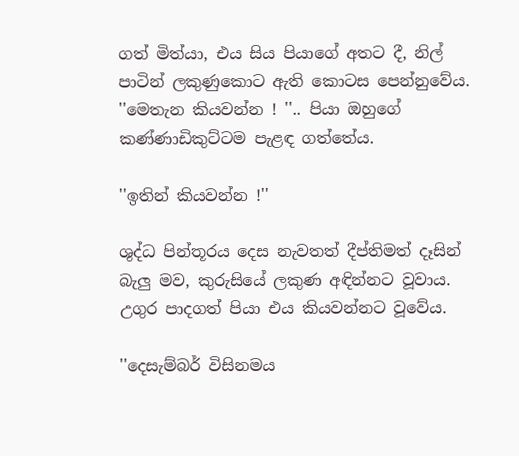ගත් මිත්යා, එය සිය පියාගේ අතට දී, නිල් පාටින් ලකුණුකොට ඇති කොටස පෙන්නුවේය. ''මෙතැන කියවන්න ! ''.. පියා ඔහුගේ කණ්ණාඩිකුට්ටම පැළඳ ගත්තේය.

''ඉතින් කියවන්න !''

ශුද්ධ පින්තූරය දෙස නැවතත් දීප්තිමත් දෑසින් බැලු මව, කුරුසියේ ලකුණ අඳින්නට වූවාය. උගුර පාදගත් පියා එය කියවන්නට වූවේය.

''දෙසැම්බර් විසිනමය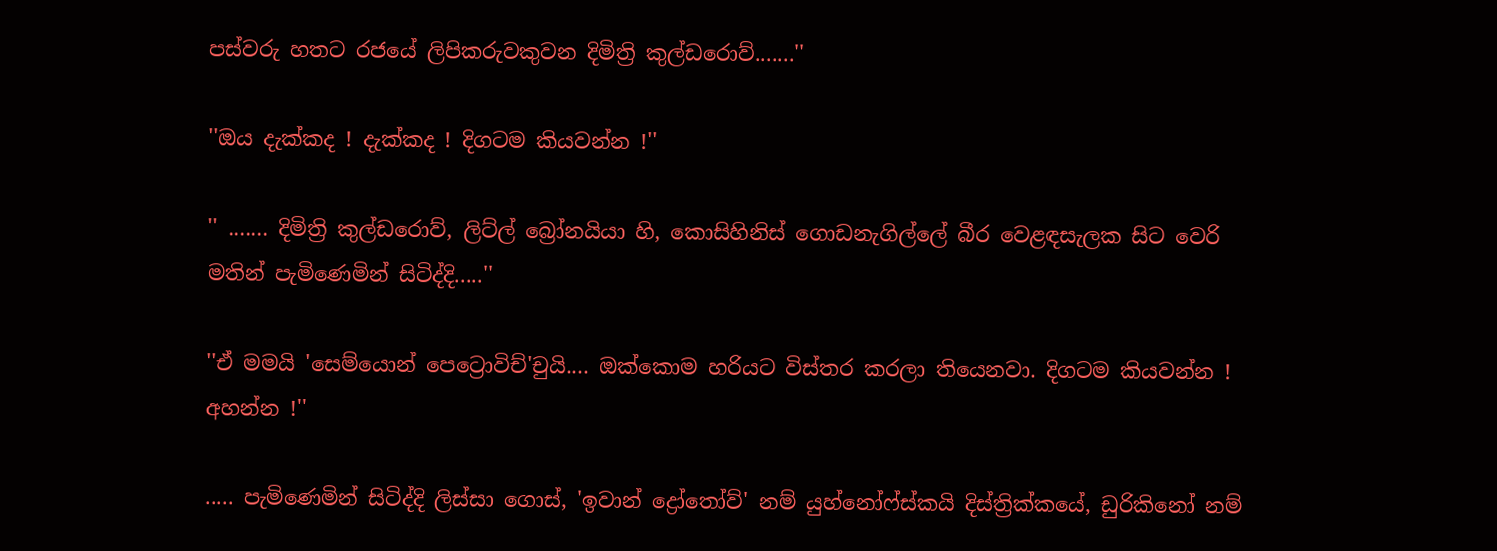පස්වරු හතට රජයේ ලිපිකරුවකුවන දිමිත්‍රි කුල්ඩරොව්.......''

''ඔය දැක්කද ! දැක්කද ! දිගටම කියවන්න !''

'' ....... දිමිත්‍රි කුල්ඩරොව්, ලිට්ල් බ්‍රෝනයියා හි, කොසිහිනිස් ගොඩනැගිල්ලේ බීර වෙළඳසැලක සිට වෙරි මතින් පැමිණෙමින් සිටිද්දි.....''

''ඒ මමයි 'සෙම්යොන් පෙට්‍රොවිච්'චුයි.... ඔක්කොම හරියට විස්තර කරලා තියෙනවා. දිගටම කියවන්න ! අහන්න !''

..... පැමිණෙමින් සිටිද්දි ලිස්සා ගොස්, 'ඉවාන් ද්‍රෝතෝව්' නම් යුහ්නෝෆ්ස්කයි දිස්ත්‍රික්කයේ, ඩුරිකිනෝ නම්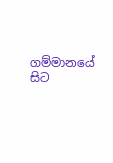ගම්මානයේ සිට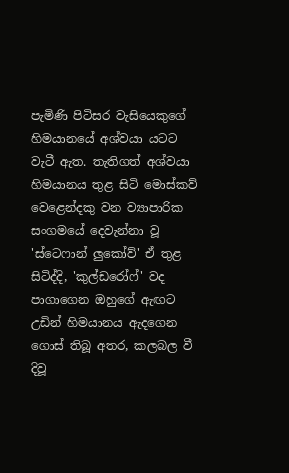පැමිණි පිටිසර වැසියෙකුගේ හිමයානයේ අශ්වයා යටට වැටී ඇත. තැතිගත් අශ්වයා හිමයානය තුළ සිටි මොස්කව් වෙළෙන්දකු වන ව්‍යාපාරික සංගමයේ දෙවැන්නා වූ 'ස්ටෙෆාන් ලුකෝව්' ඒ තුළ සිටිද්දි, 'කුල්ඩරෝෆ්' වද පාගාගෙන ඔහුගේ ඇඟට උඩින් හිමයානය ඇදගෙන ගොස් තිබූ අතර, කලබල වී දිවූ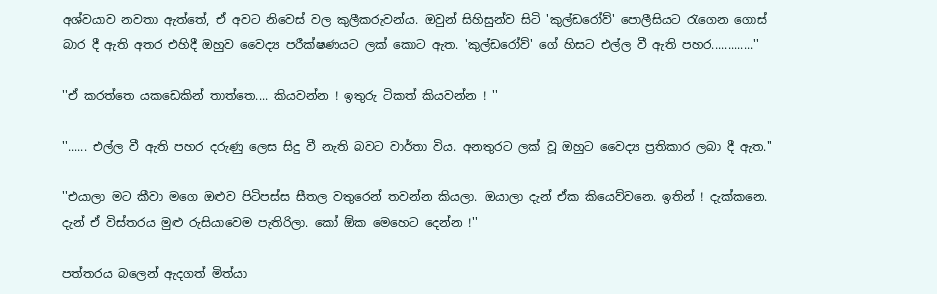අශ්වයාව නවතා ඇත්තේ, ඒ අවට නිවෙස් වල කුලීකරුවන්ය. ඔවුන් සිහිසුන්ව සිටි 'කුල්ඩරෝව්' පොලීසියට රැගෙන ගොස් බාර දී ඇති අතර එහිදී ඔහුව වෛද්‍ය පරීක්ෂණයට ලක් කොට ඇත. 'කුල්ඩරෝව්' ගේ හිසට එල්ල වී ඇති පහර.............''

''ඒ කරත්තෙ යකඩෙකින් තාත්තෙ.... කියවන්න ! ඉතුරු ටිකත් කියවන්න ! ''

''...... එල්ල වී ඇති පහර දරුණු ලෙස සිදු වී නැති බවට වාර්තා විය. අනතුරට ලක් වූ ඔහුට වෛද්‍ය ප්‍රතිකාර ලබා දී ඇත.''

''එයාලා මට කීවා මගෙ ඔළුව පිටිපස්ස සීතල වතුරෙන් තවන්න කියලා. ඔයාලා දැන් ඒක කියෙව්වනෙ. ඉතින් ! දැක්කනෙ. දැන් ඒ විස්තරය මුළු රුසියාවෙම පැතිරිලා. කෝ ඕක මෙහෙට දෙන්න !''

පත්තරය බලෙන් ඇදගත් මිත්යා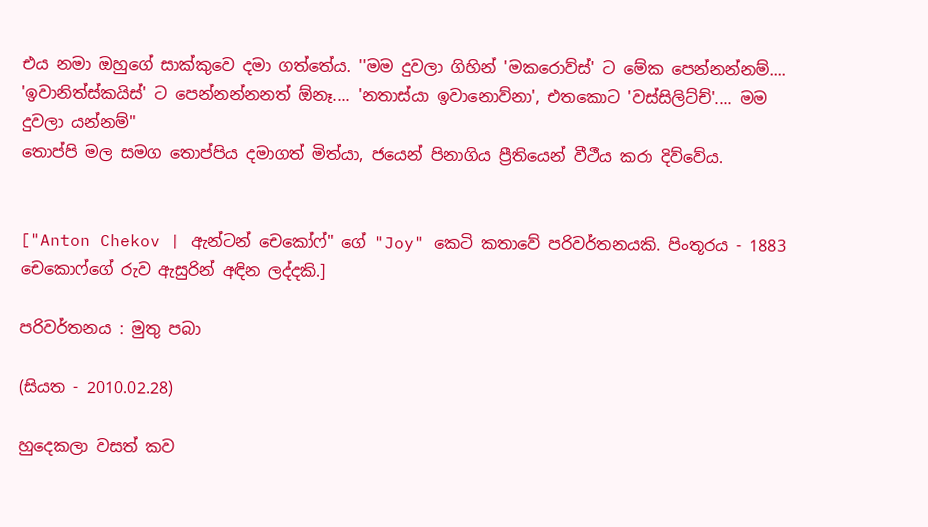එය නමා ඔහුගේ සාක්කුවෙ දමා ගත්තේය. ''මම දුවලා ගිහින් 'මකරොව්ස්' ට මේක පෙන්නන්නම්.... 'ඉවානිත්ස්කයිස්' ට පෙන්නන්නනත් ඕනෑ.... 'නතාස්යා ඉවානොව්නා', එතකොට 'වස්සිලිට්ච්'.... මම දුවලා යන්නම්''
තොප්පි මල සමග තොප්පිය දමාගත් මිත්යා, ජයෙන් පිනාගිය ප්‍රීතියෙන් වීථීය කරා දිව්වේය.


["Anton Chekov | ඇන්ටන් චෙකෝෆ්" ගේ "Joy" කෙටි කතාවේ පරිවර්තනයකි. පිංතූරය - 1883 චෙකොෆ්ගේ රුව ඇසුරින් අඳින ලද්දකි.]

පරිවර්තනය : මුතු පබා

(සියත - 2010.02.28)

හුදෙකලා වසත් කව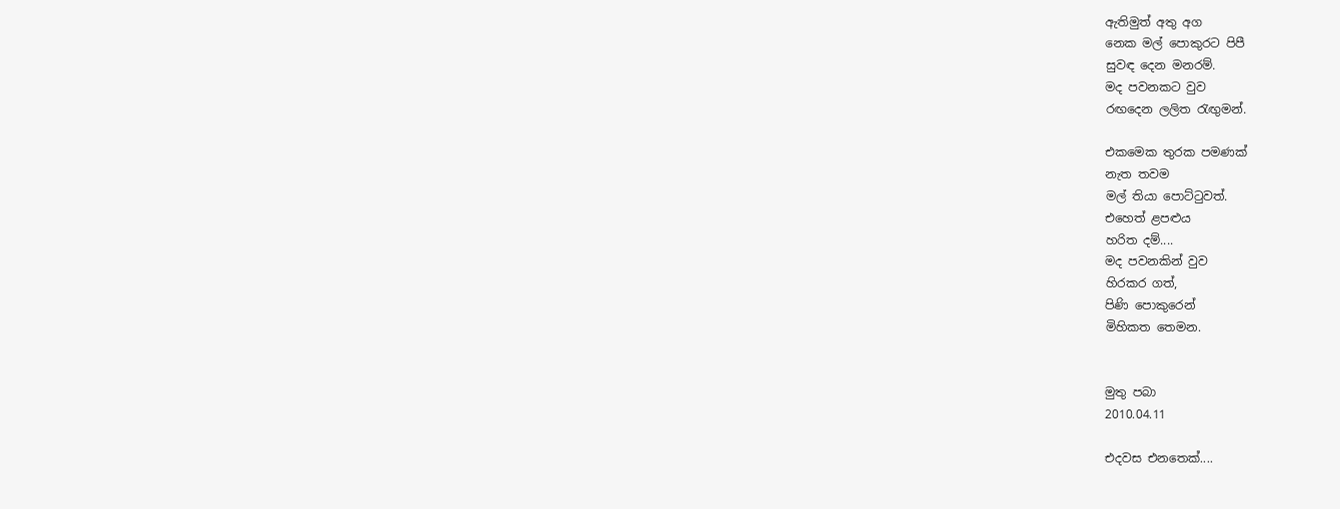ඇතිමුත් අතු අග
නෙක මල් පොකුරට පිපී
සුවඳ දෙන මනරම්.
මද පවනකට වුව
රඟදෙන ලලිත රැඟුමන්.

එකමෙක තුරක පමණක්
නැත තවම
මල් තියා පොට්ටුවත්.
එහෙත් ළපළුය
හරිත දම්....
මද පවනකින් වුව
හිරකර ගත්,
පිණි පොකුරෙන්
මිහිකත තෙමන.


මුතු පබා
2010.04.11

එදවස එනතෙක්....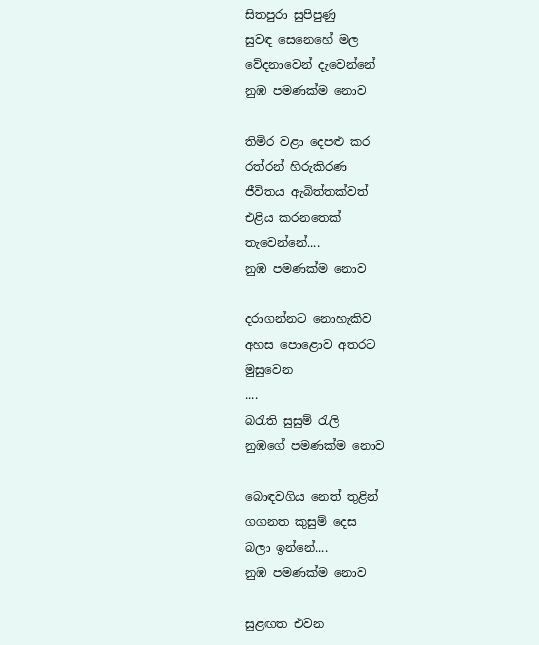සිතපුරා සුපිපුණු
සුවඳ සෙනෙහේ මල
වේදනාවෙන් දැවෙන්නේ
නුඹ පමණක්ම නොව

තිමිර වළා දෙපළු කර
රත්රන් හිරුකිරණ
ජීවිතය ඇබිත්තක්වත්
එළිය කරනතෙක්
තැවෙන්නේ....
නුඹ පමණක්ම නොව

දරාගන්නට නොහැකිව
අහස පොළොව අතරට
මුසුවෙන
....
බරැති සුසුම් රැලි
නුඹගේ පමණක්ම නොව

බොඳවගිය නෙත් තුළින්
ගගනත කුසුම් දෙස
බලා ඉන්නේ....
නුඹ පමණක්ම නොව

සුළඟත එවන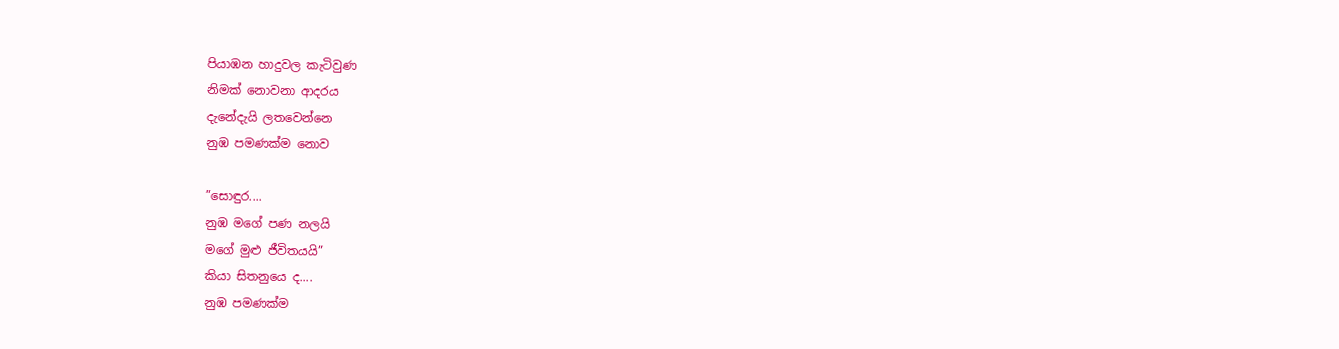පියාඹන හාදුවල කැටිවුණ
නිමක් නොවනා ආදරය
දැනේදැයි ලතවෙන්නෙ
නුඹ පමණක්ම නොව

”සොඳුර....
නුඹ මගේ පණ නලයි
මගේ මුළු ජීවිතයයි”
කියා සිතනුයෙ ද....
නුඹ පමණක්ම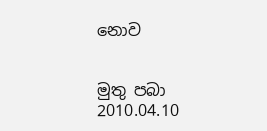නොව


මුතු පබා
2010.04.10